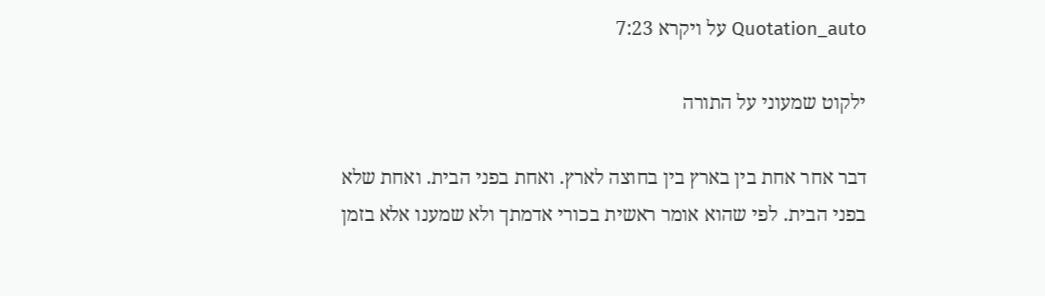Quotation_auto על ויקרא 7:23

ילקוט שמעוני על התורה

דבר אחר אחת בין בארץ בין בחוצה לארץ. ואחת בפני הבית. ואחת שלא בפני הבית. לפי שהוא אומר ראשית בכורי אדמתך ולא שמענו אלא בזמן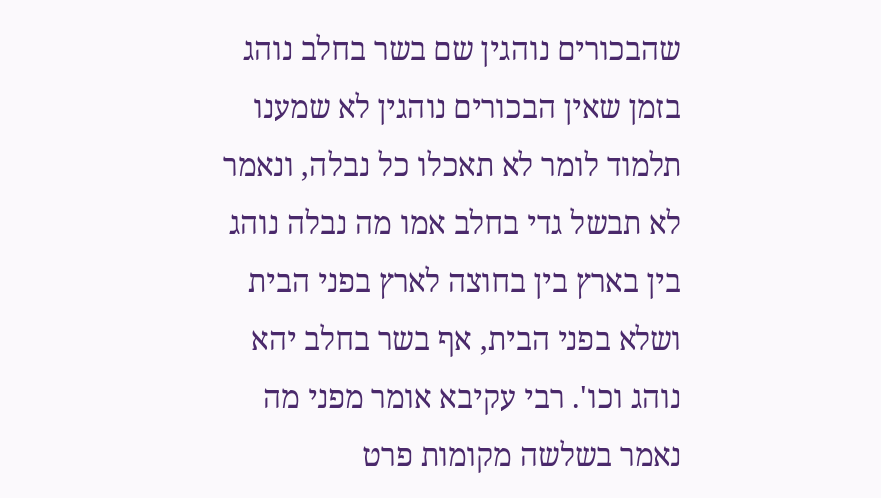שהבכורים נוהגין שם בשר בחלב נוהג בזמן שאין הבכורים נוהגין לא שמענו תלמוד לומר לא תאכלו כל נבלה, ונאמר לא תבשל גדי בחלב אמו מה נבלה נוהג בין בארץ בין בחוצה לארץ בפני הבית ושלא בפני הבית, אף בשר בחלב יהא נוהג וכו'. רבי עקיבא אומר מפני מה נאמר בשלשה מקומות פרט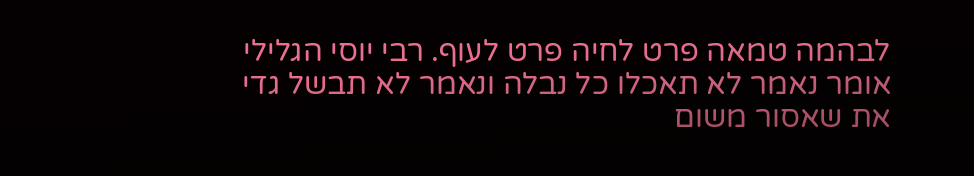לבהמה טמאה פרט לחיה פרט לעוף. רבי יוסי הגלילי אומר נאמר לא תאכלו כל נבלה ונאמר לא תבשל גדי את שאסור משום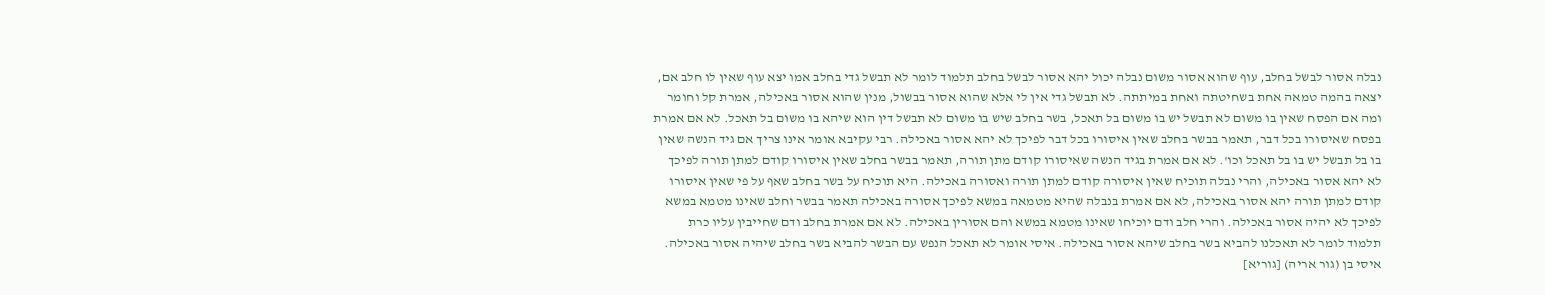נבלה אסור לבשל בחלב, עוף שהוא אסור משום נבלה יכול יהא אסור לבשל בחלב תלמוד לומר לא תבשל גדי בחלב אמו יצא עוף שאין לו חלב אם, יצאה בהמה טמאה אחת בשחיטתה ואחת במיתתה. לא תבשל גדי אין לי אלא שהוא אסור בבשול, מנין שהוא אסור באכילה, אמרת קל וחומר ומה אם הפסח שאין בו משום לא תבשל יש בו משום בל תאכל, בשר בחלב שיש בו משום לא תבשל דין הוא שיהא בו משום בל תאכל. לא אם אמרת בפסח שאיסורו בכל דבר, תאמר בבשר בחלב שאין איסורו בכל דבר לפיכך לא יהא אסור באכילה. רבי עקיבא אומר אינו צריך אם גיד הנשה שאין בו בל תבשל יש בו בל תאכל וכו'. לא אם אמרת בגיד הנשה שאיסורו קודם מתן תורה, תאמר בבשר בחלב שאין איסורו קודם למתן תורה לפיכך לא יהא אסור באכילה, והרי נבלה תוכיח שאין איסורה קודם למתן תורה ואסורה באכילה. היא תוכיח על בשר בחלב שאף על פי שאין איסורו קודם למתן תורה יהא אסור באכילה, לא אם אמרת בנבלה שהיא מטמאה במשא לפיכך אסורה באכילה תאמר בבשר וחלב שאינו מטמא במשא לפיכך לא יהיה אסור באכילה. והרי חלב ודם יוכיחו שאינו מטמא במשא והם אסורין באכילה. לא אם אמרת בחלב ודם שחייבין עליו כרת תלמוד לומר לא תאכלנו להביא בשר בחלב שיהא אסור באכילה. איסי אומר לא תאכל הנפש עם הבשר להביא בשר בחלב שיהיה אסור באכילה. איסי בן (גור אריה) [גוריא]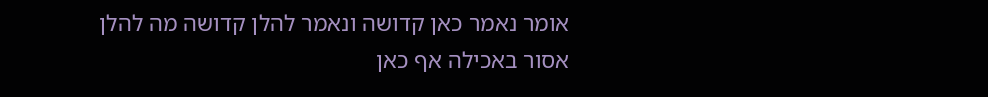אומר נאמר כאן קדושה ונאמר להלן קדושה מה להלן אסור באכילה אף כאן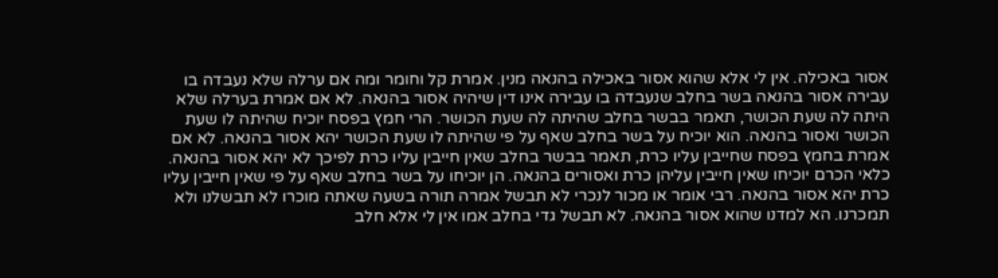אסור באכילה. אין לי אלא שהוא אסור באכילה בהנאה מנין. אמרת קל וחומר ומה אם ערלה שלא נעבדה בו עבירה אסור בהנאה בשר בחלב שנעבדה בו עבירה אינו דין שיהיה אסור בהנאה. לא אם אמרת בערלה שלא היתה לה שעת הכושר, תאמר בבשר בחלב שהיתה לה שעת הכושר. הרי חמץ בפסח יוכיח שהיתה לו שעת הכושר ואסור בהנאה. הוא יוכיח על בשר בחלב שאף על פי שהיתה לו שעת הכושר יהא אסור בהנאה. לא אם אמרת בחמץ בפסח שחייבין עליו כרת, תאמר בבשר בחלב שאין חייבין עליו כרת לפיכך לא יהא אסור בהנאה. כלאי הכרם יוכיחו שאין חייבין עליהן כרת ואסורים בהנאה. הן יוכיחו על בשר בחלב שאף על פי שאין חייבין עליו כרת יהא אסור בהנאה. רבי אומר או מכור לנכרי לא תבשל אמרה תורה בשעה שאתה מוכרו לא תבשלנו ולא תמכרנו. הא למדנו שהוא אסור בהנאה. לא תבשל גדי בחלב אמו אין לי אלא חלב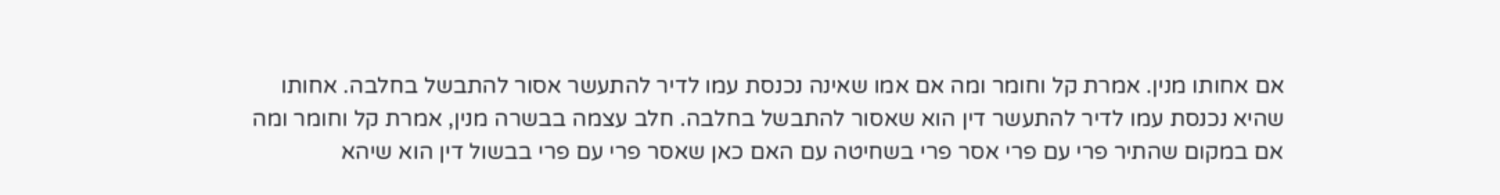אם אחותו מנין. אמרת קל וחומר ומה אם אמו שאינה נכנסת עמו לדיר להתעשר אסור להתבשל בחלבה. אחותו שהיא נכנסת עמו לדיר להתעשר דין הוא שאסור להתבשל בחלבה. חלב עצמה בבשרה מנין, אמרת קל וחומר ומה אם במקום שהתיר פרי עם פרי אסר פרי בשחיטה עם האם כאן שאסר פרי עם פרי בבשול דין הוא שיהא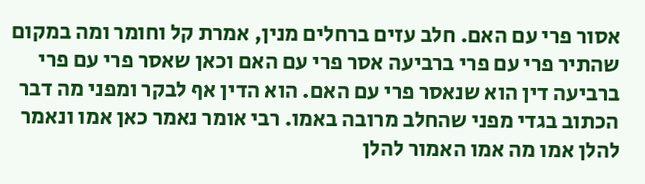אסור פרי עם האם. חלב עזים ברחלים מנין, אמרת קל וחומר ומה במקום שהתיר פרי עם פרי ברביעה אסר פרי עם האם וכאן שאסר פרי עם פרי ברביעה דין הוא שנאסר פרי עם האם. הוא הדין אף לבקר ומפני מה דבר הכתוב בגדי מפני שהחלב מרובה באמו. רבי אומר נאמר כאן אמו ונאמר להלן אמו מה אמו האמור להלן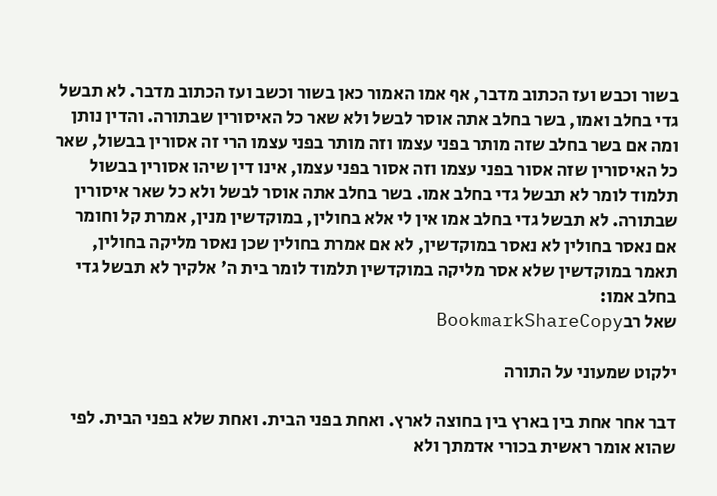בשור וכבש ועז הכתוב מדבר, אף אמו האמור כאן בשור וכשב ועז הכתוב מדבר. לא תבשל גדי בחלב ואמו, בשר בחלב אתה אוסר לבשל ולא שאר כל האיסורין שבתורה. והדין נותן ומה אם בשר בחלב שזה מותר בפני עצמו וזה מותר בפני עצמו הרי זה אסורין בבשול, שאר כל האיסורין שזה אסור בפני עצמו וזה אסור בפני עצמו, אינו דין שיהו אסורין בבשול תלמוד לומר לא תבשל גדי בחלב אמו. בשר בחלב אתה אוסר לבשל ולא כל שאר איסורין שבתורה. לא תבשל גדי בחלב אמו אין לי אלא בחולין, במוקדשין מנין, אמרת קל וחומר אם נאסר בחולין לא נאסר במוקדשין, לא אם אמרת בחולין שכן נאסר מליקה בחולין, תאמר במוקדשין שלא אסר מליקה במוקדשין תלמוד לומר בית ה' אלקיך לא תבשל גדי בחלב אמו:
שאל רבBookmarkShareCopy

ילקוט שמעוני על התורה

דבר אחר אחת בין בארץ בין בחוצה לארץ. ואחת בפני הבית. ואחת שלא בפני הבית. לפי שהוא אומר ראשית בכורי אדמתך ולא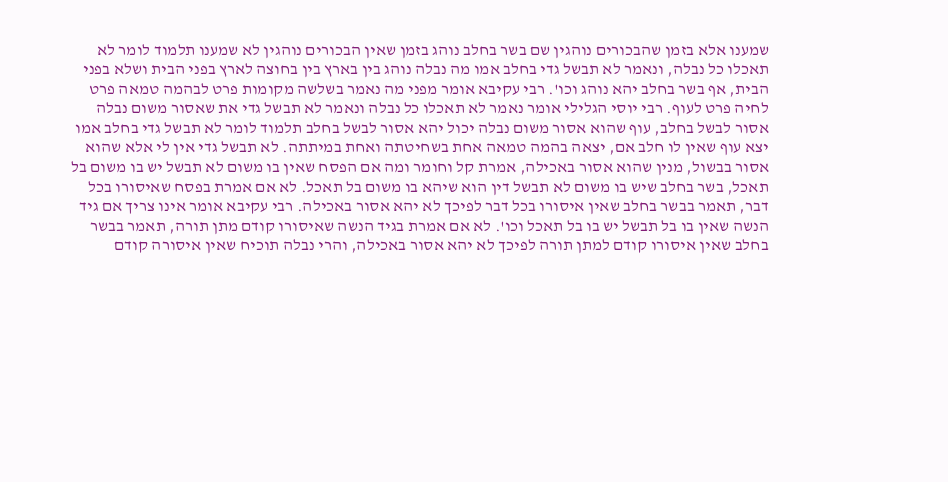שמענו אלא בזמן שהבכורים נוהגין שם בשר בחלב נוהג בזמן שאין הבכורים נוהגין לא שמענו תלמוד לומר לא תאכלו כל נבלה, ונאמר לא תבשל גדי בחלב אמו מה נבלה נוהג בין בארץ בין בחוצה לארץ בפני הבית ושלא בפני הבית, אף בשר בחלב יהא נוהג וכו'. רבי עקיבא אומר מפני מה נאמר בשלשה מקומות פרט לבהמה טמאה פרט לחיה פרט לעוף. רבי יוסי הגלילי אומר נאמר לא תאכלו כל נבלה ונאמר לא תבשל גדי את שאסור משום נבלה אסור לבשל בחלב, עוף שהוא אסור משום נבלה יכול יהא אסור לבשל בחלב תלמוד לומר לא תבשל גדי בחלב אמו יצא עוף שאין לו חלב אם, יצאה בהמה טמאה אחת בשחיטתה ואחת במיתתה. לא תבשל גדי אין לי אלא שהוא אסור בבשול, מנין שהוא אסור באכילה, אמרת קל וחומר ומה אם הפסח שאין בו משום לא תבשל יש בו משום בל תאכל, בשר בחלב שיש בו משום לא תבשל דין הוא שיהא בו משום בל תאכל. לא אם אמרת בפסח שאיסורו בכל דבר, תאמר בבשר בחלב שאין איסורו בכל דבר לפיכך לא יהא אסור באכילה. רבי עקיבא אומר אינו צריך אם גיד הנשה שאין בו בל תבשל יש בו בל תאכל וכו'. לא אם אמרת בגיד הנשה שאיסורו קודם מתן תורה, תאמר בבשר בחלב שאין איסורו קודם למתן תורה לפיכך לא יהא אסור באכילה, והרי נבלה תוכיח שאין איסורה קודם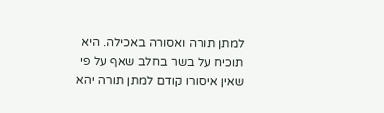למתן תורה ואסורה באכילה. היא תוכיח על בשר בחלב שאף על פי שאין איסורו קודם למתן תורה יהא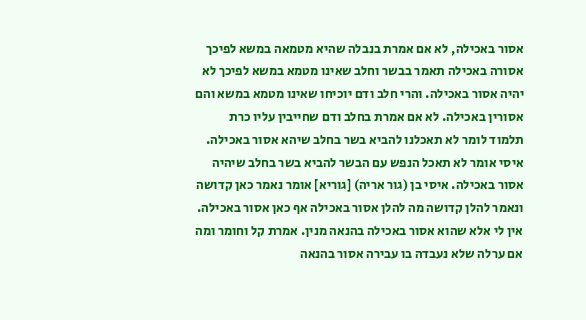אסור באכילה, לא אם אמרת בנבלה שהיא מטמאה במשא לפיכך אסורה באכילה תאמר בבשר וחלב שאינו מטמא במשא לפיכך לא יהיה אסור באכילה. והרי חלב ודם יוכיחו שאינו מטמא במשא והם אסורין באכילה. לא אם אמרת בחלב ודם שחייבין עליו כרת תלמוד לומר לא תאכלנו להביא בשר בחלב שיהא אסור באכילה. איסי אומר לא תאכל הנפש עם הבשר להביא בשר בחלב שיהיה אסור באכילה. איסי בן (גור אריה) [גוריא] אומר נאמר כאן קדושה ונאמר להלן קדושה מה להלן אסור באכילה אף כאן אסור באכילה. אין לי אלא שהוא אסור באכילה בהנאה מנין. אמרת קל וחומר ומה אם ערלה שלא נעבדה בו עבירה אסור בהנאה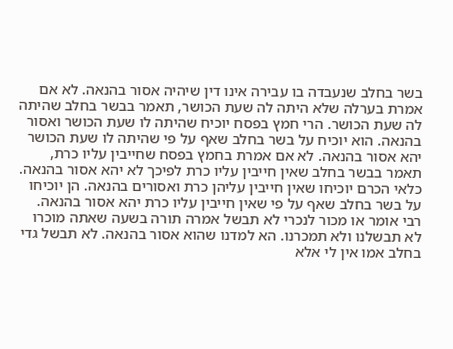בשר בחלב שנעבדה בו עבירה אינו דין שיהיה אסור בהנאה. לא אם אמרת בערלה שלא היתה לה שעת הכושר, תאמר בבשר בחלב שהיתה לה שעת הכושר. הרי חמץ בפסח יוכיח שהיתה לו שעת הכושר ואסור בהנאה. הוא יוכיח על בשר בחלב שאף על פי שהיתה לו שעת הכושר יהא אסור בהנאה. לא אם אמרת בחמץ בפסח שחייבין עליו כרת, תאמר בבשר בחלב שאין חייבין עליו כרת לפיכך לא יהא אסור בהנאה. כלאי הכרם יוכיחו שאין חייבין עליהן כרת ואסורים בהנאה. הן יוכיחו על בשר בחלב שאף על פי שאין חייבין עליו כרת יהא אסור בהנאה. רבי אומר או מכור לנכרי לא תבשל אמרה תורה בשעה שאתה מוכרו לא תבשלנו ולא תמכרנו. הא למדנו שהוא אסור בהנאה. לא תבשל גדי בחלב אמו אין לי אלא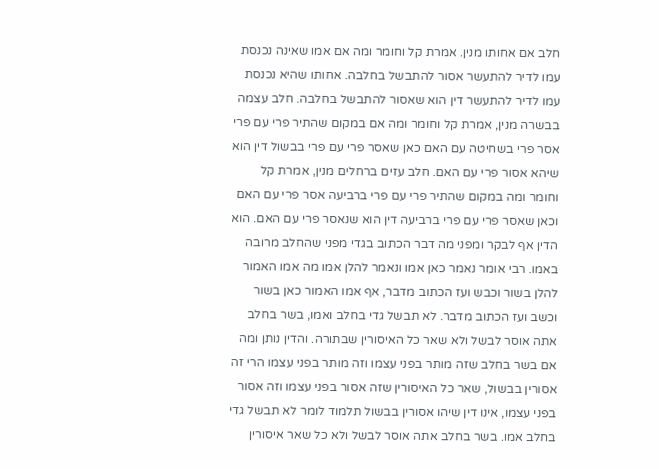חלב אם אחותו מנין. אמרת קל וחומר ומה אם אמו שאינה נכנסת עמו לדיר להתעשר אסור להתבשל בחלבה. אחותו שהיא נכנסת עמו לדיר להתעשר דין הוא שאסור להתבשל בחלבה. חלב עצמה בבשרה מנין, אמרת קל וחומר ומה אם במקום שהתיר פרי עם פרי אסר פרי בשחיטה עם האם כאן שאסר פרי עם פרי בבשול דין הוא שיהא אסור פרי עם האם. חלב עזים ברחלים מנין, אמרת קל וחומר ומה במקום שהתיר פרי עם פרי ברביעה אסר פרי עם האם וכאן שאסר פרי עם פרי ברביעה דין הוא שנאסר פרי עם האם. הוא הדין אף לבקר ומפני מה דבר הכתוב בגדי מפני שהחלב מרובה באמו. רבי אומר נאמר כאן אמו ונאמר להלן אמו מה אמו האמור להלן בשור וכבש ועז הכתוב מדבר, אף אמו האמור כאן בשור וכשב ועז הכתוב מדבר. לא תבשל גדי בחלב ואמו, בשר בחלב אתה אוסר לבשל ולא שאר כל האיסורין שבתורה. והדין נותן ומה אם בשר בחלב שזה מותר בפני עצמו וזה מותר בפני עצמו הרי זה אסורין בבשול, שאר כל האיסורין שזה אסור בפני עצמו וזה אסור בפני עצמו, אינו דין שיהו אסורין בבשול תלמוד לומר לא תבשל גדי בחלב אמו. בשר בחלב אתה אוסר לבשל ולא כל שאר איסורין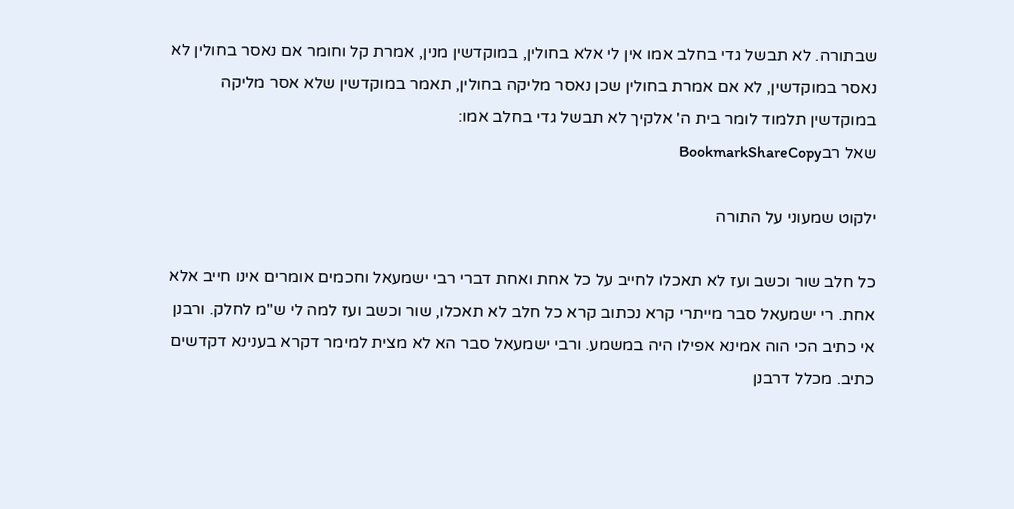שבתורה. לא תבשל גדי בחלב אמו אין לי אלא בחולין, במוקדשין מנין, אמרת קל וחומר אם נאסר בחולין לא נאסר במוקדשין, לא אם אמרת בחולין שכן נאסר מליקה בחולין, תאמר במוקדשין שלא אסר מליקה במוקדשין תלמוד לומר בית ה' אלקיך לא תבשל גדי בחלב אמו:
שאל רבBookmarkShareCopy

ילקוט שמעוני על התורה

כל חלב שור וכשב ועז לא תאכלו לחייב על כל אחת ואחת דברי רבי ישמעאל וחכמים אומרים אינו חייב אלא אחת. רי ישמעאל סבר מייתרי קרא נכתוב קרא כל חלב לא תאכלו, שור וכשב ועז למה לי ש"מ לחלק. ורבנן אי כתיב הכי הוה אמינא אפילו היה במשמע. ורבי ישמעאל סבר הא לא מצית למימר דקרא בענינא דקדשים כתיב. מכלל דרבנן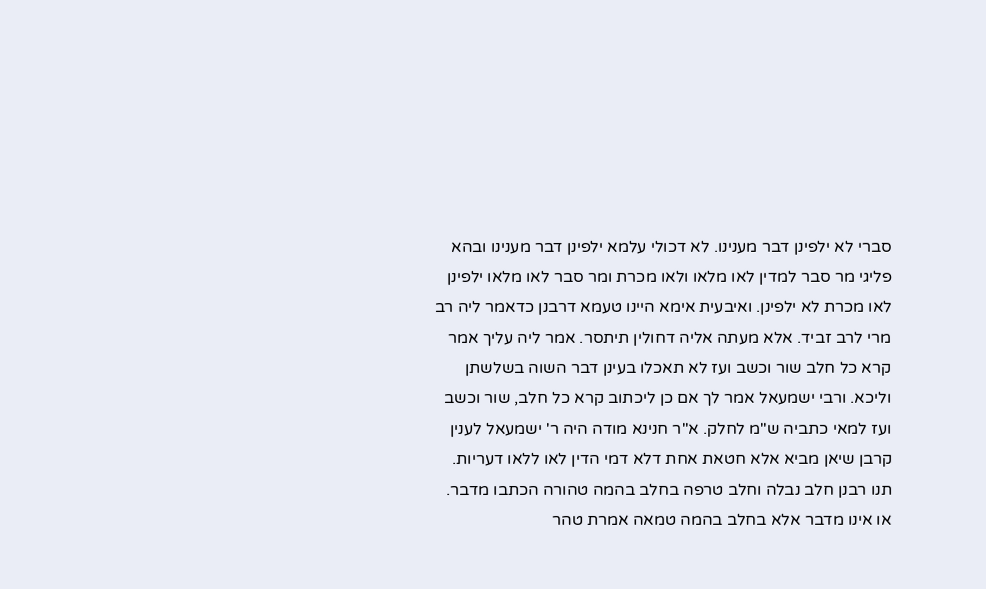סברי לא ילפינן דבר מענינו. לא דכולי עלמא ילפינן דבר מענינו ובהא פליגי מר סבר למדין לאו מלאו ולאו מכרת ומר סבר לאו מלאו ילפינן לאו מכרת לא ילפינן. ואיבעית אימא היינו טעמא דרבנן כדאמר ליה רב מרי לרב זביד. אלא מעתה אליה דחולין תיתסר. אמר ליה עליך אמר קרא כל חלב שור וכשב ועז לא תאכלו בעינן דבר השוה בשלשתן וליכא. ורבי ישמעאל אמר לך אם כן ליכתוב קרא כל חלב, שור וכשב ועז למאי כתביה ש"מ לחלק. א"ר חנינא מודה היה ר' ישמעאל לענין קרבן שיאן מביא אלא חטאת אחת דלא דמי הדין לאו ללאו דעריות. תנו רבנן חלב נבלה וחלב טרפה בחלב בהמה טהורה הכתבו מדבר. או אינו מדבר אלא בחלב בהמה טמאה אמרת טהר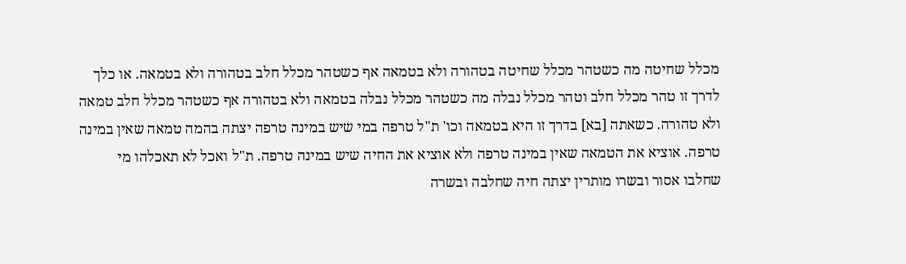מכלל שחיטה מה כשטהר מכלל שחיטה בטהורה ולא בטמאה אף כשטהר מכלל חלב בטהורה ולא בטמאה. או כלך לדרך זו טהר מכלל חלב וטהר מכלל נבלה מה כשטהר מכלל נבלה בטמאה ולא בטהורה אף כשטהר מכלל חלב טמאה ולא טהורה. כשאתה [בא] בדרך זו היא בטמאה וכו' ת"ל טרפה במי שיש במינה טרפה יצתה בהמה טמאה שאין במינה טרפה. אוציא את הטמאה שאין במינה טרפה ולא אוציא את החיה שיש במינה טרפה. ת"ל ואכל לא תאכלהו מי שחלבו אסור ובשרו מותרין יצתה חיה שחלבה ובשרה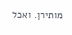מותירן. ואכל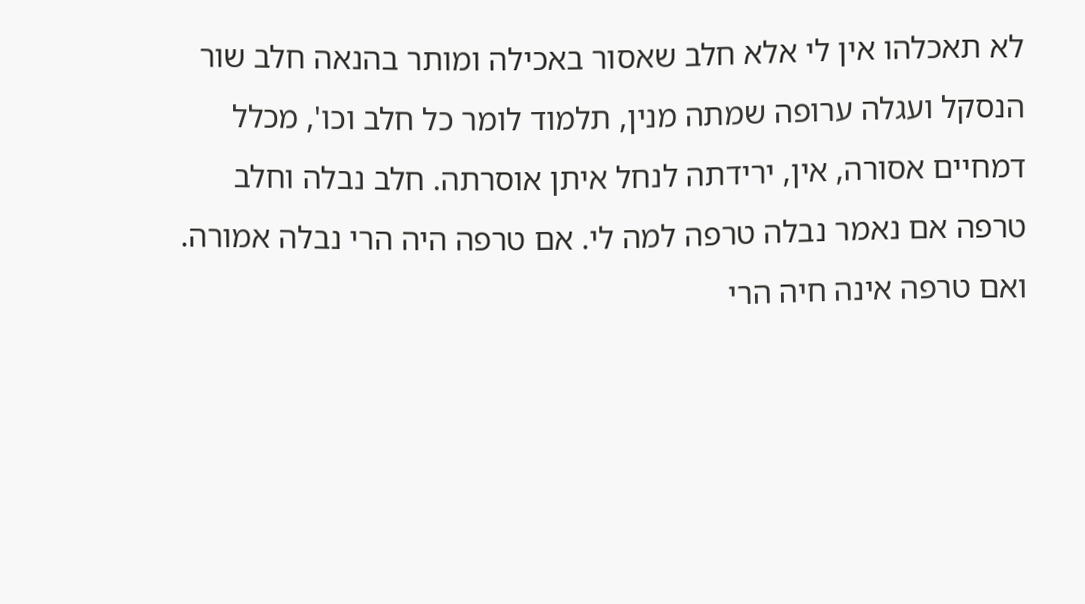לא תאכלהו אין לי אלא חלב שאסור באכילה ומותר בהנאה חלב שור הנסקל ועגלה ערופה שמתה מנין, תלמוד לומר כל חלב וכו', מכלל דמחיים אסורה, אין, ירידתה לנחל איתן אוסרתה. חלב נבלה וחלב טרפה אם נאמר נבלה טרפה למה לי. אם טרפה היה הרי נבלה אמורה. ואם טרפה אינה חיה הרי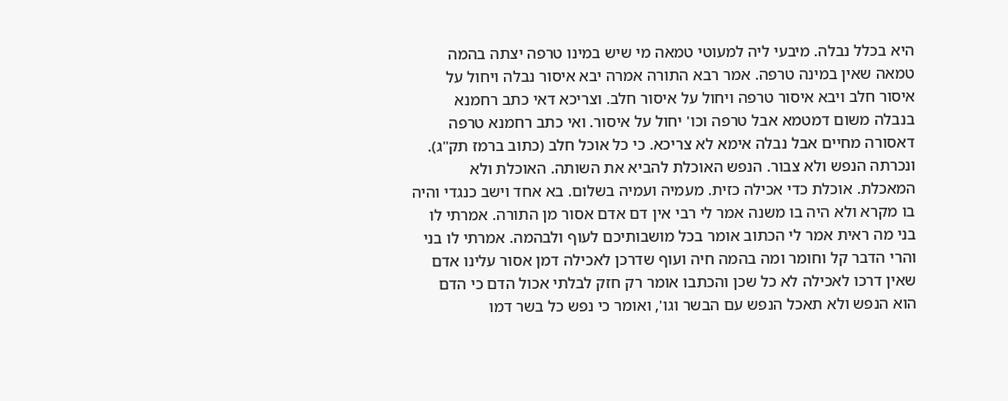היא בכלל נבלה. מיבעי ליה למעוטי טמאה מי שיש במינו טרפה יצתה בהמה טמאה שאין במינה טרפה. אמר רבא התורה אמרה יבא איסור נבלה ויחול על איסור חלב ויבא איסור טרפה ויחול על איסור חלב. וצריכא דאי כתב רחמנא בנבלה משום דמטמא אבל טרפה וכו' יחול על איסור. ואי כתב רחמנא טרפה דאסורה מחיים אבל נבלה אימא לא צריכא. כי כל אוכל חלב (כתוב ברמז תק"ג). ונכרתה הנפש ולא צבור. הנפש האוכלת להביא את השותה. האוכלת ולא המאכלת. אוכלת כדי אכילה כזית. מעמיה ועמיה בשלום. בא אחד וישב כנגדי והיה בו מקרא ולא היה בו משנה אמר לי רבי אין דם אדם אסור מן התורה. אמרתי לו בני מה ראית אמר לי הכתוב אומר בכל מושבותיכם לעוף ולבהמה. אמרתי לו בני והרי הדבר קל וחומר ומה בהמה חיה ועוף שדרכן לאכילה דמן אסור עלינו אדם שאין דרכו לאכילה לא כל שכן והכתבו אומר רק חזק לבלתי אכול הדם כי הדם הוא הנפש ולא תאכל הנפש עם הבשר וגו', ואומר כי נפש כל בשר דמו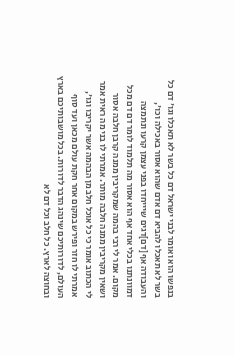בנפשו הוא ואומר לבני ישראל דם כל בשר לא תאכלו וגו' דם כל בשר לא תאכלו להביא דם אדם שהוא אסור באכילה וכו', והעבודה אף [דם]דגים שיייחדו בפני עצמן קרעו ונתמצה דמוונתנו בכלי אחד אף הוא אסור מה תלמוד לומר דם דם מכל מקום. אמר לי רבי בהמה שמקריבין ממנה קרבן חלבה אסור ושאין מקריבין ממנה חלבה מותר. אמרתי לו בני מה ראית אמר לי הכתוב אומר כי כל אוכל חלב מן הבהמה אשר יקריבו וגו', אמרתי לו חזר ופירש במקום אחר חקת עולם מכאן ועד סוף העולם, לדורותיכם שינהג הדבר לדורות. בכל מושבותיכם בארץ ובחוצה לארץ. כל חלב וכל דם לא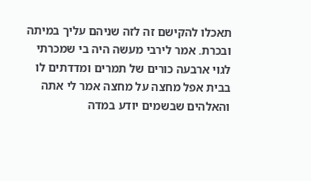תאכלו להקישם זה לזה שניהם עליך במיתה ובכרת. אמר לירבי מעשה היה בי שמכרתי לגוי ארבעה כורים של תמרים ומדדתים לו בבית אפל מחצה על מחצה אמר לי אתה והאלהים שבשמים יודע במדה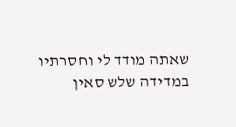שאתה מודד לי וחסרתיו במדידה שלש סאין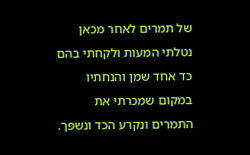של תמרים לאחר מכאן נטלתי המעות ולקחתי בהם כד אחד שמן והנחתיו במקום שמכרתי את התמרים ונקרע הכד ונשפך.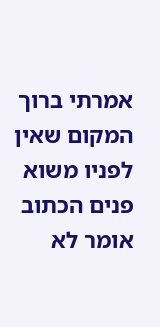אמרתי ברוך המקום שאין לפניו משוא פנים הכתוב אומר לא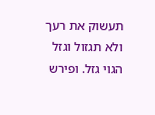תעשוק את רעך ולא תגזול וגזל הגוי גזל. ופירש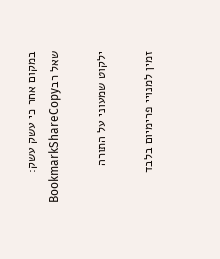במקום אחר כי עשק עשק:
שאל רבBookmarkShareCopy

ילקוט שמעוני על התורה

זמין למנויי פרימיום בלבד